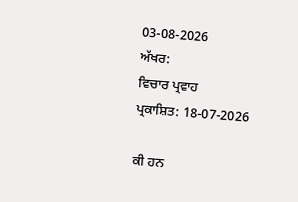03-08-2026
ਅੱਖਰ:
ਵਿਚਾਰ ਪ੍ਰਵਾਹ
ਪ੍ਰਕਾਸ਼ਿਤ: 18-07-2026

ਕੀ ਹਨ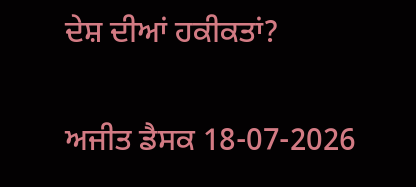ਦੇਸ਼ ਦੀਆਂ ਹਕੀਕਤਾਂ?

ਅਜੀਤ ਡੈਸਕ 18-07-2026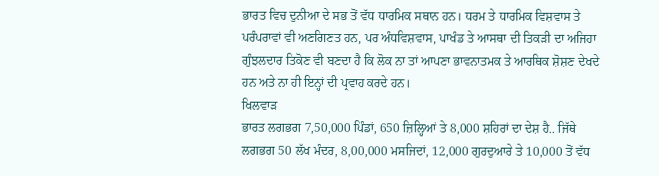ਭਾਰਤ ਵਿਚ ਦੁਨੀਆ ਦੇ ਸਭ ਤੋਂ ਵੱਧ ਧਾਰਮਿਕ ਸਥਾਨ ਹਨ। ਧਰਮ ਤੇ ਧਾਰਮਿਕ ਵਿਸ਼ਵਾਸ ਤੇ ਪਰੰਪਰਾਵਾਂ ਵੀ ਅਣਗਿਣਤ ਹਨ, ਪਰ ਅੰਧਵਿਸ਼ਵਾਸ, ਪਾਖੰਡ ਤੇ ਆਸਥਾ ਦੀ ਤਿਕੜੀ ਦਾ ਅਜਿਹਾ ਗੁੰਝਲਦਾਰ ਤਿਕੋਣ ਵੀ ਬਣਦਾ ਹੈ ਕਿ ਲੋਕ ਨਾ ਤਾਂ ਆਪਣਾ ਭਾਵਨਾਤਮਕ ਤੇ ਆਰਥਿਕ ਸ਼ੋਸ਼ਣ ਦੇਖਦੇ ਹਨ ਅਤੇ ਨਾ ਹੀ ਇਨ੍ਹਾਂ ਦੀ ਪ੍ਰਵਾਹ ਕਰਦੇ ਹਨ।
ਖਿਲਵਾੜ
ਭਾਰਤ ਲਗਭਗ 7,50,000 ਪਿੰਡਾਂ, 650 ਜ਼ਿਲ੍ਹਿਆਂ ਤੇ 8,000 ਸ਼ਹਿਰਾਂ ਦਾ ਦੇਸ਼ ਹੈ.. ਜਿੱਥੇ ਲਗਭਗ 50 ਲੱਖ ਮੰਦਰ, 8,00,000 ਮਸਜਿਦਾਂ, 12,000 ਗੁਰਦੁਆਰੇ ਤੇ 10,000 ਤੋਂ ਵੱਧ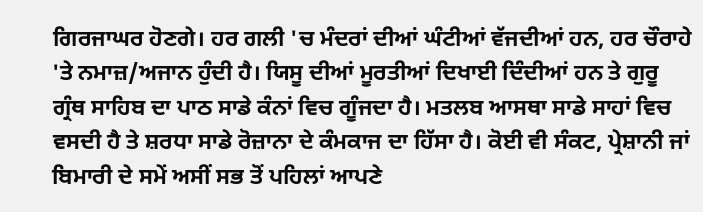ਗਿਰਜਾਘਰ ਹੋਣਗੇ। ਹਰ ਗਲੀ 'ਚ ਮੰਦਰਾਂ ਦੀਆਂ ਘੰਟੀਆਂ ਵੱਜਦੀਆਂ ਹਨ, ਹਰ ਚੌਰਾਹੇ 'ਤੇ ਨਮਾਜ਼/ਅਜਾਨ ਹੁੰਦੀ ਹੈ। ਯਿਸੂ ਦੀਆਂ ਮੂਰਤੀਆਂ ਦਿਖਾਈ ਦਿੰਦੀਆਂ ਹਨ ਤੇ ਗੁਰੂ ਗ੍ਰੰਥ ਸਾਹਿਬ ਦਾ ਪਾਠ ਸਾਡੇ ਕੰਨਾਂ ਵਿਚ ਗੂੰਜਦਾ ਹੈ। ਮਤਲਬ ਆਸਥਾ ਸਾਡੇ ਸਾਹਾਂ ਵਿਚ ਵਸਦੀ ਹੈ ਤੇ ਸ਼ਰਧਾ ਸਾਡੇ ਰੋਜ਼ਾਨਾ ਦੇ ਕੰਮਕਾਜ ਦਾ ਹਿੱਸਾ ਹੈ। ਕੋਈ ਵੀ ਸੰਕਟ, ਪ੍ਰੇਸ਼ਾਨੀ ਜਾਂ ਬਿਮਾਰੀ ਦੇ ਸਮੇਂ ਅਸੀਂ ਸਭ ਤੋਂ ਪਹਿਲਾਂ ਆਪਣੇ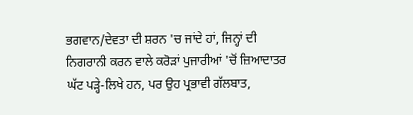ਭਗਵਾਨ/ਦੇਵਤਾ ਦੀ ਸ਼ਰਨ 'ਚ ਜਾਂਦੇ ਹਾਂ, ਜਿਨ੍ਹਾਂ ਦੀ ਨਿਗਰਾਨੀ ਕਰਨ ਵਾਲੇ ਕਰੋੜਾਂ ਪੁਜਾਰੀਆਂ 'ਚੋਂ ਜ਼ਿਆਦਾਤਰ ਘੱਟ ਪੜ੍ਹੇ-ਲਿਖੇ ਹਨ, ਪਰ ਉਹ ਪ੍ਰਭਾਵੀ ਗੱਲਬਾਤ,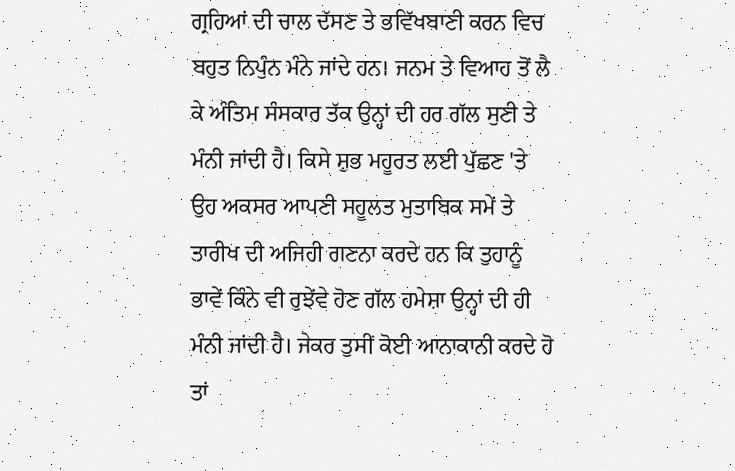ਗ੍ਰਹਿਆਂ ਦੀ ਚਾਲ ਦੱਸਣ ਤੇ ਭਵਿੱਖਬਾਣੀ ਕਰਨ ਵਿਚ ਬਹੁਤ ਨਿਪੁੰਨ ਮੰਨੇ ਜਾਂਦੇ ਹਨ। ਜਨਮ ਤੇ ਵਿਆਹ ਤੋਂ ਲੈ ਕੇ ਅੰਤਿਮ ਸੰਸਕਾਰ ਤੱਕ ਉਨ੍ਹਾਂ ਦੀ ਹਰ ਗੱਲ ਸੁਣੀ ਤੇ ਮੰਨੀ ਜਾਂਦੀ ਹੈ। ਕਿਸੇ ਸ਼ੁਭ ਮਹੂਰਤ ਲਈ ਪੁੱਛਣ 'ਤੇ ਉਹ ਅਕਸਰ ਆਪਣੀ ਸਹੂਲਤ ਮੁਤਾਬਿਕ ਸਮੇਂ ਤੇ ਤਾਰੀਖ ਦੀ ਅਜਿਹੀ ਗਣਨਾ ਕਰਦੇ ਹਨ ਕਿ ਤੁਹਾਨੂੰ ਭਾਵੇਂ ਕਿੰਨੇ ਵੀ ਰੁਝੇਂਵੇ ਹੋਣ ਗੱਲ ਹਮੇਸ਼ਾ ਉਨ੍ਹਾਂ ਦੀ ਹੀ ਮੰਨੀ ਜਾਂਦੀ ਹੈ। ਜੇਕਰ ਤੁਸੀਂ ਕੋਈ ਆਨਾਕਾਨੀ ਕਰਦੇ ਹੋ ਤਾਂ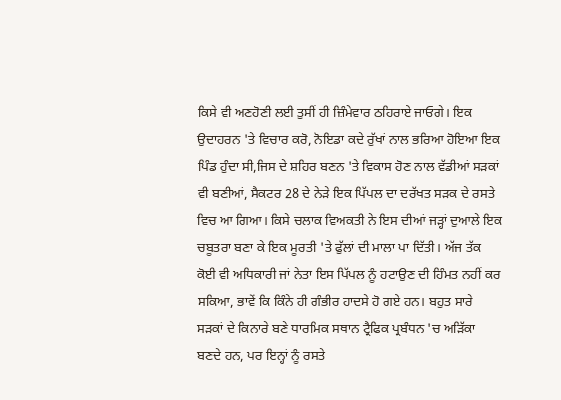ਕਿਸੇ ਵੀ ਅਣਹੋਣੀ ਲਈ ਤੁਸੀਂ ਹੀ ਜ਼ਿੰਮੇਵਾਰ ਠਹਿਰਾਏ ਜਾਓਗੇ। ਇਕ ਉਦਾਹਰਨ 'ਤੇ ਵਿਚਾਰ ਕਰੋ, ਨੋਇਡਾ ਕਦੇ ਰੁੱਖਾਂ ਨਾਲ ਭਰਿਆ ਹੋਇਆ ਇਕ ਪਿੰਡ ਹੁੰਦਾ ਸੀ,ਜਿਸ ਦੇ ਸ਼ਹਿਰ ਬਣਨ 'ਤੇ ਵਿਕਾਸ ਹੋਣ ਨਾਲ ਵੱਡੀਆਂ ਸੜਕਾਂ ਵੀ ਬਣੀਆਂ, ਸੈਕਟਰ 28 ਦੇ ਨੇੜੇ ਇਕ ਪਿੱਪਲ ਦਾ ਦਰੱਖਤ ਸੜਕ ਦੇ ਰਸਤੇ ਵਿਚ ਆ ਗਿਆ। ਕਿਸੇ ਚਲਾਕ ਵਿਅਕਤੀ ਨੇ ਇਸ ਦੀਆਂ ਜੜ੍ਹਾਂ ਦੁਆਲੇ ਇਕ ਚਬੂਤਰਾ ਬਣਾ ਕੇ ਇਕ ਮੂਰਤੀ 'ਤੇ ਫੁੱਲਾਂ ਦੀ ਮਾਲਾ ਪਾ ਦਿੱਤੀ। ਅੱਜ ਤੱਕ ਕੋਈ ਵੀ ਅਧਿਕਾਰੀ ਜਾਂ ਨੇਤਾ ਇਸ ਪਿੱਪਲ ਨੂੰ ਹਟਾਉਣ ਦੀ ਹਿੰਮਤ ਨਹੀਂ ਕਰ ਸਕਿਆ, ਭਾਵੇਂ ਕਿ ਕਿੰਨੇ ਹੀ ਗੰਭੀਰ ਹਾਦਸੇ ਹੋ ਗਏ ਹਨ। ਬਹੁਤ ਸਾਰੇ ਸੜਕਾਂ ਦੇ ਕਿਨਾਰੇ ਬਣੇ ਧਾਰਮਿਕ ਸਥਾਨ ਟ੍ਰੈਫਿਕ ਪ੍ਰਬੰਧਨ 'ਚ ਅੜਿੱਕਾ ਬਣਦੇ ਹਨ, ਪਰ ਇਨ੍ਹਾਂ ਨੂੰ ਰਸਤੇ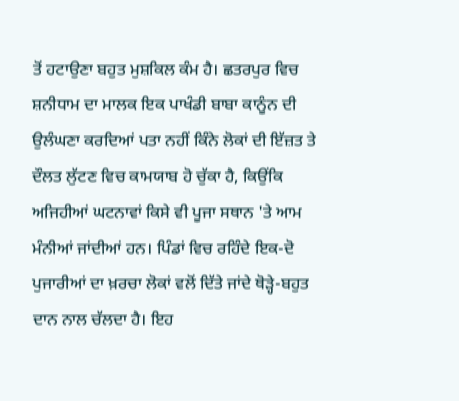ਤੋਂ ਹਟਾਉਣਾ ਬਹੁਤ ਮੁਸ਼ਕਿਲ ਕੰਮ ਹੈ। ਛਤਰਪੁਰ ਵਿਚ ਸ਼ਨੀਧਾਮ ਦਾ ਮਾਲਕ ਇਕ ਪਾਖੰਡੀ ਬਾਬਾ ਕਾਨੂੰਨ ਦੀ ਉਲੰਘਣਾ ਕਰਦਿਆਂ ਪਤਾ ਨਹੀਂ ਕਿੰਨੇ ਲੋਕਾਂ ਦੀ ਇੱਜ਼ਤ ਤੇ ਦੌਲਤ ਲੁੱਟਣ ਵਿਚ ਕਾਮਯਾਬ ਹੋ ਚੁੱਕਾ ਹੈ, ਕਿਉਂਕਿ ਅਜਿਹੀਆਂ ਘਟਨਾਵਾਂ ਕਿਸੇ ਵੀ ਪੂਜਾ ਸਥਾਨ 'ਤੇ ਆਮ ਮੰਨੀਆਂ ਜਾਂਦੀਆਂ ਹਨ। ਪਿੰਡਾਂ ਵਿਚ ਰਹਿੰਦੇ ਇਕ-ਦੋ ਪੁਜਾਰੀਆਂ ਦਾ ਖ਼ਰਚਾ ਲੋਕਾਂ ਵਲੋਂ ਦਿੱਤੇ ਜਾਂਦੇ ਥੋੜ੍ਹੇ-ਬਹੁਤ ਦਾਨ ਨਾਲ ਚੱਲਦਾ ਹੈ। ਇਹ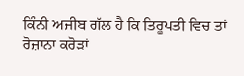ਕਿੰਨੀ ਅਜੀਬ ਗੱਲ ਹੈ ਕਿ ਤਿਰੂਪਤੀ ਵਿਚ ਤਾਂ ਰੋਜ਼ਾਨਾ ਕਰੋੜਾਂ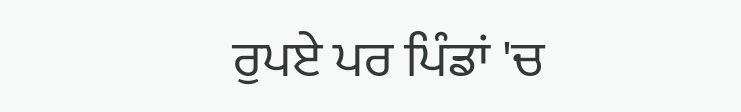ਰੁਪਏ ਪਰ ਪਿੰਡਾਂ 'ਚ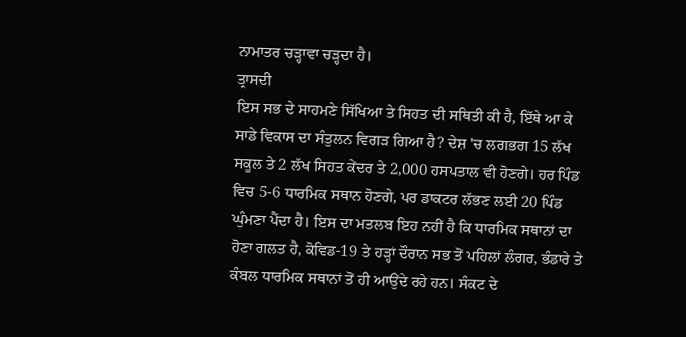ਨਾਮਾਤਰ ਚੜ੍ਹਾਵਾ ਚੜ੍ਹਦਾ ਹੈ।
ਤ੍ਰਾਸਦੀ
ਇਸ ਸਭ ਦੇ ਸਾਹਮਣੇ ਸਿੱਖਿਆ ਤੇ ਸਿਹਤ ਦੀ ਸਥਿਤੀ ਕੀ ਹੈ, ਇੱਥੇ ਆ ਕੇ ਸਾਡੇ ਵਿਕਾਸ ਦਾ ਸੰਤੁਲਨ ਵਿਗੜ ਗਿਆ ਹੈ? ਦੇਸ਼ 'ਚ ਲਗਭਗ 15 ਲੱਖ ਸਕੂਲ ਤੇ 2 ਲੱਖ ਸਿਹਤ ਕੇਂਦਰ ਤੇ 2,000 ਹਸਪਤਾਲ ਵੀ ਹੋਣਗੇ। ਹਰ ਪਿੰਡ ਵਿਚ 5-6 ਧਾਰਮਿਕ ਸਥਾਨ ਹੋਣਗੇ, ਪਰ ਡਾਕਟਰ ਲੱਭਣ ਲਈ 20 ਪਿੰਡ ਘੁੰਮਣਾ ਪੈਂਦਾ ਹੈ। ਇਸ ਦਾ ਮਤਲਬ ਇਹ ਨਹੀਂ ਹੈ ਕਿ ਧਾਰਮਿਕ ਸਥਾਨਾਂ ਦਾ ਹੋਣਾ ਗਲਤ ਹੈ, ਕੋਵਿਡ-19 ਤੇ ਹੜ੍ਹਾਂ ਦੌਰਾਨ ਸਭ ਤੋਂ ਪਹਿਲਾਂ ਲੰਗਰ, ਭੰਡਾਰੇ ਤੇ ਕੰਬਲ ਧਾਰਮਿਕ ਸਥਾਨਾਂ ਤੋਂ ਹੀ ਆਉਂਦੇ ਰਹੇ ਹਨ। ਸੰਕਟ ਦੇ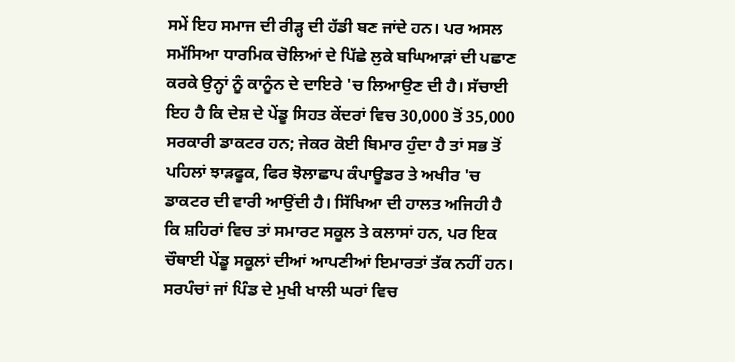ਸਮੇਂ ਇਹ ਸਮਾਜ ਦੀ ਰੀੜ੍ਹ ਦੀ ਹੱਡੀ ਬਣ ਜਾਂਦੇ ਹਨ। ਪਰ ਅਸਲ ਸਮੱਸਿਆ ਧਾਰਮਿਕ ਚੋਲਿਆਂ ਦੇ ਪਿੱਛੇ ਲੁਕੇ ਬਘਿਆੜਾਂ ਦੀ ਪਛਾਣ ਕਰਕੇ ਉਨ੍ਹਾਂ ਨੂੰ ਕਾਨੂੰਨ ਦੇ ਦਾਇਰੇ 'ਚ ਲਿਆਉਣ ਦੀ ਹੈ। ਸੱਚਾਈ ਇਹ ਹੈ ਕਿ ਦੇਸ਼ ਦੇ ਪੇਂਡੂ ਸਿਹਤ ਕੇਂਦਰਾਂ ਵਿਚ 30,000 ਤੋਂ 35,000 ਸਰਕਾਰੀ ਡਾਕਟਰ ਹਨ; ਜੇਕਰ ਕੋਈ ਬਿਮਾਰ ਹੁੰਦਾ ਹੈ ਤਾਂ ਸਭ ਤੋਂ ਪਹਿਲਾਂ ਝਾੜਫੂਕ, ਫਿਰ ਝੋਲਾਛਾਪ ਕੰਪਾਊਡਰ ਤੇ ਅਖੀਰ 'ਚ ਡਾਕਟਰ ਦੀ ਵਾਰੀ ਆਉਂਦੀ ਹੈ। ਸਿੱਖਿਆ ਦੀ ਹਾਲਤ ਅਜਿਹੀ ਹੈ ਕਿ ਸ਼ਹਿਰਾਂ ਵਿਚ ਤਾਂ ਸਮਾਰਟ ਸਕੂਲ ਤੇ ਕਲਾਸਾਂ ਹਨ, ਪਰ ਇਕ ਚੌਥਾਈ ਪੇਂਡੂ ਸਕੂਲਾਂ ਦੀਆਂ ਆਪਣੀਆਂ ਇਮਾਰਤਾਂ ਤੱਕ ਨਹੀਂ ਹਨ। ਸਰਪੰਚਾਂ ਜਾਂ ਪਿੰਡ ਦੇ ਮੁਖੀ ਖਾਲੀ ਘਰਾਂ ਵਿਚ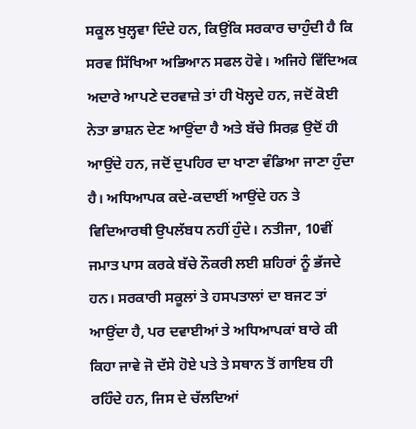ਸਕੂਲ ਖੁਲ੍ਹਵਾ ਦਿੰਦੇ ਹਨ, ਕਿਉਂਕਿ ਸਰਕਾਰ ਚਾਹੁੰਦੀ ਹੈ ਕਿ ਸਰਵ ਸਿੱਖਿਆ ਅਭਿਆਨ ਸਫਲ ਹੋਵੇ। ਅਜਿਹੇ ਵਿੱਦਿਅਕ ਅਦਾਰੇ ਆਪਣੇ ਦਰਵਾਜ਼ੇ ਤਾਂ ਹੀ ਖੋਲ੍ਹਦੇ ਹਨ, ਜਦੋਂ ਕੋਈ ਨੇਤਾ ਭਾਸ਼ਨ ਦੇਣ ਆਉਂਦਾ ਹੈ ਅਤੇ ਬੱਚੇ ਸਿਰਫ਼ ਉਦੋਂ ਹੀ ਆਉਂਦੇ ਹਨ, ਜਦੋਂ ਦੁਪਹਿਰ ਦਾ ਖਾਣਾ ਵੰਡਿਆ ਜਾਣਾ ਹੁੰਦਾ ਹੈ। ਅਧਿਆਪਕ ਕਦੇ-ਕਦਾਈਂ ਆਉਂਦੇ ਹਨ ਤੇ ਵਿਦਿਆਰਥੀ ਉਪਲੱਬਧ ਨਹੀਂ ਹੁੰਦੇ। ਨਤੀਜਾ, 10ਵੀਂ ਜਮਾਤ ਪਾਸ ਕਰਕੇ ਬੱਚੇ ਨੌਕਰੀ ਲਈ ਸ਼ਹਿਰਾਂ ਨੂੰ ਭੱਜਦੇ ਹਨ। ਸਰਕਾਰੀ ਸਕੂਲਾਂ ਤੇ ਹਸਪਤਾਲਾਂ ਦਾ ਬਜਟ ਤਾਂ ਆਉਂਦਾ ਹੈ, ਪਰ ਦਵਾਈਆਂ ਤੇ ਅਧਿਆਪਕਾਂ ਬਾਰੇ ਕੀ ਕਿਹਾ ਜਾਵੇ ਜੋ ਦੱਸੇ ਹੋਏ ਪਤੇ ਤੇ ਸਥਾਨ ਤੋਂ ਗਾਇਬ ਹੀ ਰਹਿੰਦੇ ਹਨ, ਜਿਸ ਦੇ ਚੱਲਦਿਆਂ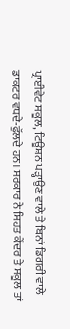ਪ੍ਰਾਈਵੇਟ ਸਕੂਲ, ਟਿਊਸ਼ਨ ਪੜ੍ਹਾਉਣ ਵਾਲੇ ਤੇ ਬਿਨਾਂ ਡਿਗਰੀ ਵਾਲੇ ਡਾਕਟਰ ਵਧਦੇ-ਫੁੱਲਦੇ ਹਨ। ਸਰਕਾਰ ਨੇ ਸਿਹਤ ਕੇਂਦਰ ਤੇ ਸਕੂਲ ਤਾਂ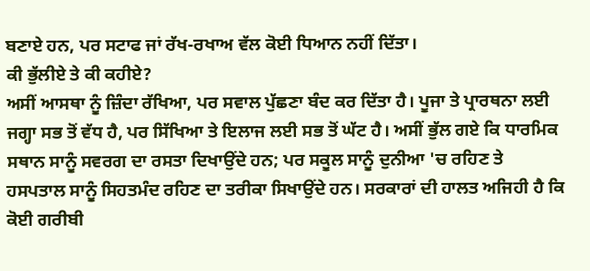ਬਣਾਏ ਹਨ, ਪਰ ਸਟਾਫ ਜਾਂ ਰੱਖ-ਰਖਾਅ ਵੱਲ ਕੋਈ ਧਿਆਨ ਨਹੀਂ ਦਿੱਤਾ।
ਕੀ ਭੁੱਲੀਏ ਤੇ ਕੀ ਕਹੀਏ?
ਅਸੀਂ ਆਸਥਾ ਨੂੰ ਜ਼ਿੰਦਾ ਰੱਖਿਆ, ਪਰ ਸਵਾਲ ਪੁੱਛਣਾ ਬੰਦ ਕਰ ਦਿੱਤਾ ਹੈ। ਪੂਜਾ ਤੇ ਪ੍ਰਾਰਥਨਾ ਲਈ ਜਗ੍ਹਾ ਸਭ ਤੋਂ ਵੱਧ ਹੈ, ਪਰ ਸਿੱਖਿਆ ਤੇ ਇਲਾਜ ਲਈ ਸਭ ਤੋਂ ਘੱਟ ਹੈ। ਅਸੀਂ ਭੁੱਲ ਗਏ ਕਿ ਧਾਰਮਿਕ ਸਥਾਨ ਸਾਨੂੰ ਸਵਰਗ ਦਾ ਰਸਤਾ ਦਿਖਾਉਂਦੇ ਹਨ; ਪਰ ਸਕੂਲ ਸਾਨੂੰ ਦੁਨੀਆ 'ਚ ਰਹਿਣ ਤੇ ਹਸਪਤਾਲ ਸਾਨੂੰ ਸਿਹਤਮੰਦ ਰਹਿਣ ਦਾ ਤਰੀਕਾ ਸਿਖਾਉਂਦੇ ਹਨ। ਸਰਕਾਰਾਂ ਦੀ ਹਾਲਤ ਅਜਿਹੀ ਹੈ ਕਿ ਕੋਈ ਗਰੀਬੀ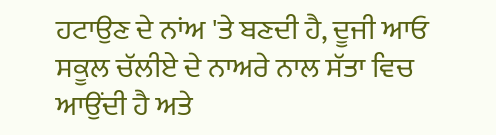ਹਟਾਉਣ ਦੇ ਨਾਂਅ 'ਤੇ ਬਣਦੀ ਹੈ, ਦੂਜੀ ਆਓ ਸਕੂਲ ਚੱਲੀਏ ਦੇ ਨਾਅਰੇ ਨਾਲ ਸੱਤਾ ਵਿਚ ਆਉਂਦੀ ਹੈ ਅਤੇ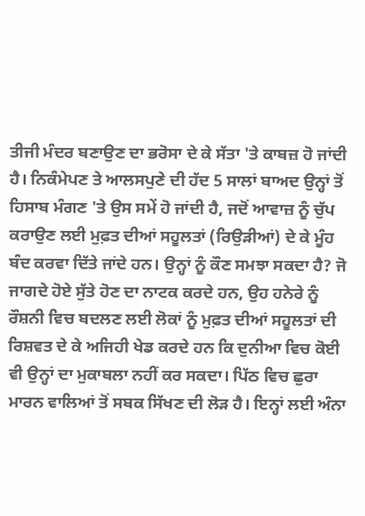ਤੀਜੀ ਮੰਦਰ ਬਣਾਉਣ ਦਾ ਭਰੋਸਾ ਦੇ ਕੇ ਸੱਤਾ 'ਤੇ ਕਾਬਜ਼ ਹੋ ਜਾਂਦੀ ਹੈ। ਨਿਕੰਮੇਪਣ ਤੇ ਆਲਸਪੁਣੇ ਦੀ ਹੱਦ 5 ਸਾਲਾਂ ਬਾਅਦ ਉਨ੍ਹਾਂ ਤੋਂ ਹਿਸਾਬ ਮੰਗਣ 'ਤੇ ਉਸ ਸਮੇਂ ਹੋ ਜਾਂਦੀ ਹੈ, ਜਦੋਂ ਆਵਾਜ਼ ਨੂੰ ਚੁੱਪ ਕਰਾਉਣ ਲਈ ਮੁਫ਼ਤ ਦੀਆਂ ਸਹੂਲਤਾਂ (ਰਿਉੜੀਆਂ) ਦੇ ਕੇ ਮੂੰਹ ਬੰਦ ਕਰਵਾ ਦਿੱਤੇ ਜਾਂਦੇ ਹਨ। ਉਨ੍ਹਾਂ ਨੂੰ ਕੌਣ ਸਮਝਾ ਸਕਦਾ ਹੈ? ਜੋ ਜਾਗਦੇ ਹੋਏ ਸੁੱਤੇ ਹੋਣ ਦਾ ਨਾਟਕ ਕਰਦੇ ਹਨ, ਉਹ ਹਨੇਰੇ ਨੂੰ ਰੌਸ਼ਨੀ ਵਿਚ ਬਦਲਣ ਲਈ ਲੋਕਾਂ ਨੂੰ ਮੁਫ਼ਤ ਦੀਆਂ ਸਹੂਲਤਾਂ ਦੀ ਰਿਸ਼ਵਤ ਦੇ ਕੇ ਅਜਿਹੀ ਖੇਡ ਕਰਦੇ ਹਨ ਕਿ ਦੁਨੀਆ ਵਿਚ ਕੋਈ ਵੀ ਉਨ੍ਹਾਂ ਦਾ ਮੁਕਾਬਲਾ ਨਹੀਂ ਕਰ ਸਕਦਾ। ਪਿੱਠ ਵਿਚ ਛੁਰਾ ਮਾਰਨ ਵਾਲਿਆਂ ਤੋਂ ਸਬਕ ਸਿੱਖਣ ਦੀ ਲੋੜ ਹੈ। ਇਨ੍ਹਾਂ ਲਈ ਅੰਨਾ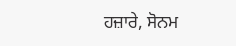ਹਜ਼ਾਰੇ, ਸੋਨਮ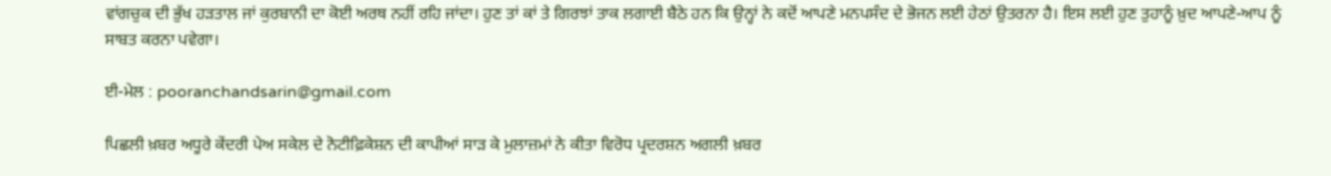ਵਾਂਗਚੁਕ ਦੀ ਭੁੱਖ ਹੜਤਾਲ ਜਾਂ ਕੁਰਬਾਨੀ ਦਾ ਕੋਈ ਅਰਥ ਨਹੀਂ ਰਹਿ ਜਾਂਦਾ। ਹੁਣ ਤਾਂ ਕਾਂ ਤੇ ਗਿਰਝਾਂ ਤਾਕ ਲਗਾਈ ਬੈਠੇ ਹਨ ਕਿ ਉਨ੍ਹਾਂ ਨੇ ਕਦੋਂ ਆਪਣੇ ਮਨਪਸੰਦ ਦੇ ਭੋਜਨ ਲਈ ਹੇਠਾਂ ਉਤਰਨਾ ਹੈ। ਇਸ ਲਈ ਹੁਣ ਤੁਹਾਨੂੰ ਖ਼ੁਦ ਆਪਣੇ-ਆਪ ਨੂੰ ਸਾਬਤ ਕਰਨਾ ਪਵੇਗਾ।

ਈ-ਮੇਲ : pooranchandsarin@gmail.com

ਪਿਛਲੀ ਖ਼ਬਰ ਅਧੂਰੇ ਕੇਂਦਰੀ ਪੇਅ ਸਕੇਲ ਦੇ ਨੋਟੀਫ਼ਿਕੇਸ਼ਨ ਦੀ ਕਾਪੀਆਂ ਸਾੜ ਕੇ ਮੁਲਾਜ਼ਮਾਂ ਨੇ ਕੀਤਾ ਵਿਰੋਧ ਪ੍ਰਦਰਸ਼ਨ ਅਗਲੀ ਖ਼ਬਰ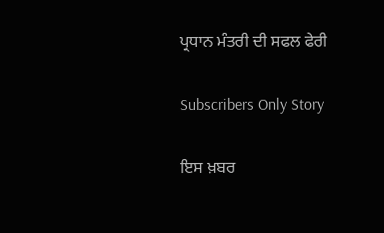ਪ੍ਰਧਾਨ ਮੰਤਰੀ ਦੀ ਸਫਲ ਫੇਰੀ

Subscribers Only Story

ਇਸ ਖ਼ਬਰ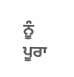ਨੂੰ ਪੂਰਾ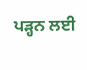ਪੜ੍ਹਨ ਲਈ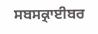ਸਬਸਕ੍ਰਾਈਬਰ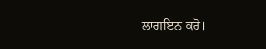ਲਾਗਇਨ ਕਰੋ।